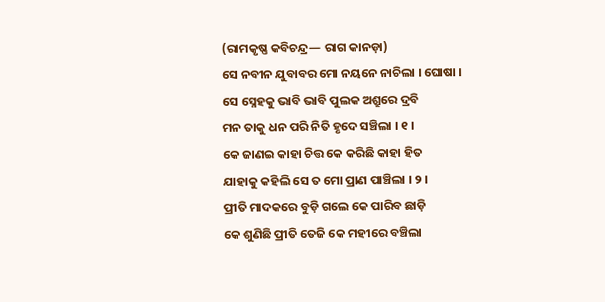(ରାମକୃଷ୍ଣ କବିଚନ୍ଦ୍ର— ରାଗ କାନଡ଼ା)
ସେ ନବୀନ ଯୁବାବର ମୋ ନୟନେ ନାଚିଲା । ଘୋଷା ।
ସେ ସ୍ନେହକୁ ଭାବି ଭାବି ପୁଲକ ଅଶ୍ରୁରେ ଦ୍ରବି
ମନ ତାକୁ ଧନ ପରି ନିତି ହୃଦେ ସଞ୍ଚିଲା । ୧ ।
କେ ଜାଣଇ କାହା ଚିତ୍ତ କେ କରିଛି କାହା ହିତ
ଯାହାକୁ କହିଲି ସେ ତ ମୋ ପ୍ରାଣ ପାଞ୍ଚିଲା । ୨ ।
ପ୍ରୀତି ମାଦକରେ ବୁଡ଼ି ଗଲେ କେ ପାରିବ ଛାଡ଼ି
କେ ଶୁଣିଛି ପ୍ରୀତି ତେଜି କେ ମହୀରେ ବଞ୍ଚିଲା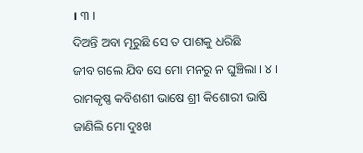। ୩ ।
ଦିଅନ୍ତି ଅବା ମୂରୁଛି ସେ ତ ପାଶକୁ ଧରିଛି
ଜୀବ ଗଲେ ଯିବ ସେ ମୋ ମନରୁ ନ ଘୁଞ୍ଚିଲା । ୪ ।
ରାମକୃଷ୍ଣ କବିଶଶୀ ଭାଷେ ଶ୍ରୀ କିଶୋରୀ ଭାଷି
ଜାଣିଲି ମୋ ଦୁଃଖ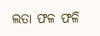ଲତା ଫଳ ଫଳି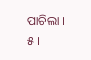ପାଚିଲା । ୫ ।